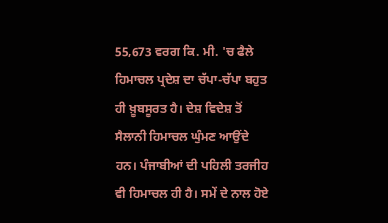55,673 ਵਰਗ ਕਿ. ਮੀ. 'ਚ ਫੈਲੇ ਹਿਮਾਚਲ ਪ੍ਰਦੇਸ਼ ਦਾ ਚੱਪਾ-ਚੱਪਾ ਬਹੁਤ ਹੀ ਖ਼ੂਬਸੂਰਤ ਹੈ। ਦੇਸ਼ ਵਿਦੇਸ਼ ਤੋਂ ਸੈਲਾਨੀ ਹਿਮਾਚਲ ਘੁੰਮਣ ਆਉਂਦੇ ਹਨ। ਪੰਜਾਬੀਆਂ ਦੀ ਪਹਿਲੀ ਤਰਜੀਹ ਵੀ ਹਿਮਾਚਲ ਹੀ ਹੈ। ਸਮੇਂ ਦੇ ਨਾਲ ਹੋਏ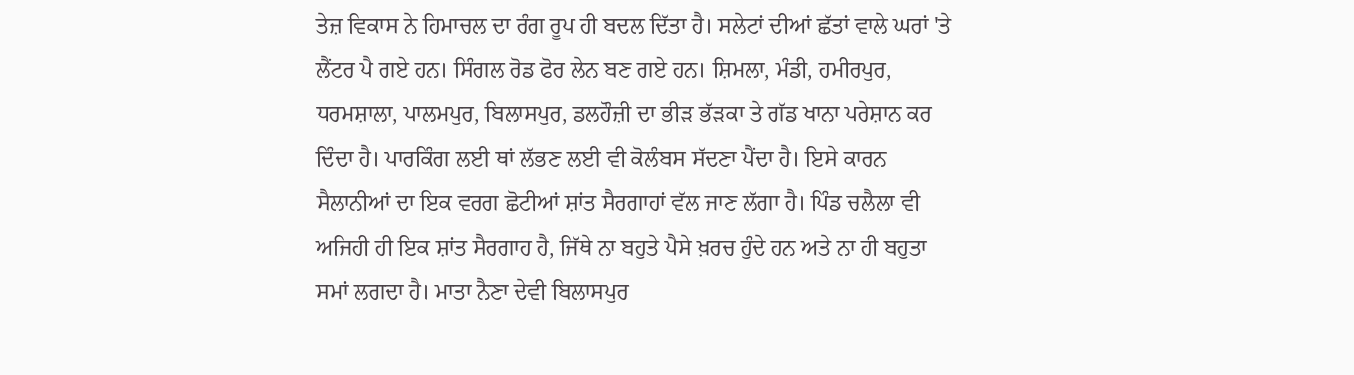ਤੇਜ਼ ਵਿਕਾਸ ਨੇ ਹਿਮਾਚਲ ਦਾ ਰੰਗ ਰੂਪ ਹੀ ਬਦਲ ਦਿੱਤਾ ਹੈ। ਸਲੇਟਾਂ ਦੀਆਂ ਛੱਤਾਂ ਵਾਲੇ ਘਰਾਂ 'ਤੇ ਲੈਂਟਰ ਪੈ ਗਏ ਹਨ। ਸਿੰਗਲ ਰੋਡ ਫੋਰ ਲੇਨ ਬਣ ਗਏ ਹਨ। ਸ਼ਿਮਲਾ, ਮੰਡੀ, ਹਮੀਰਪੁਰ, ਧਰਮਸ਼ਾਲਾ, ਪਾਲਮਪੁਰ, ਬਿਲਾਸਪੁਰ, ਡਲਹੌਜ਼ੀ ਦਾ ਭੀੜ ਭੱੜਕਾ ਤੇ ਗੱਡ ਖਾਨਾ ਪਰੇਸ਼ਾਨ ਕਰ ਦਿੰਦਾ ਹੈ। ਪਾਰਕਿੰਗ ਲਈ ਥਾਂ ਲੱਭਣ ਲਈ ਵੀ ਕੋਲੰਬਸ ਸੱਦਣਾ ਪੈਂਦਾ ਹੈ। ਇਸੇ ਕਾਰਨ ਸੈਲਾਨੀਆਂ ਦਾ ਇਕ ਵਰਗ ਛੋਟੀਆਂ ਸ਼ਾਂਤ ਸੈਰਗਾਹਾਂ ਵੱਲ ਜਾਣ ਲੱਗਾ ਹੈ। ਪਿੰਡ ਚਲੈਲਾ ਵੀ ਅਜਿਹੀ ਹੀ ਇਕ ਸ਼ਾਂਤ ਸੈਰਗਾਹ ਹੈ, ਜਿੱਥੇ ਨਾ ਬਹੁਤੇ ਪੈਸੇ ਖ਼ਰਚ ਹੁੰਦੇ ਹਨ ਅਤੇ ਨਾ ਹੀ ਬਹੁਤਾ ਸਮਾਂ ਲਗਦਾ ਹੈ। ਮਾਤਾ ਨੈਣਾ ਦੇਵੀ ਬਿਲਾਸਪੁਰ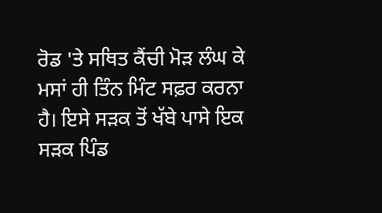ਰੋਡ 'ਤੇ ਸਥਿਤ ਕੈਂਚੀ ਮੋੜ ਲੰਘ ਕੇ ਮਸਾਂ ਹੀ ਤਿੰਨ ਮਿੰਟ ਸਫ਼ਰ ਕਰਨਾ ਹੈ। ਇਸੇ ਸੜਕ ਤੋਂ ਖੱਬੇ ਪਾਸੇ ਇਕ ਸੜਕ ਪਿੰਡ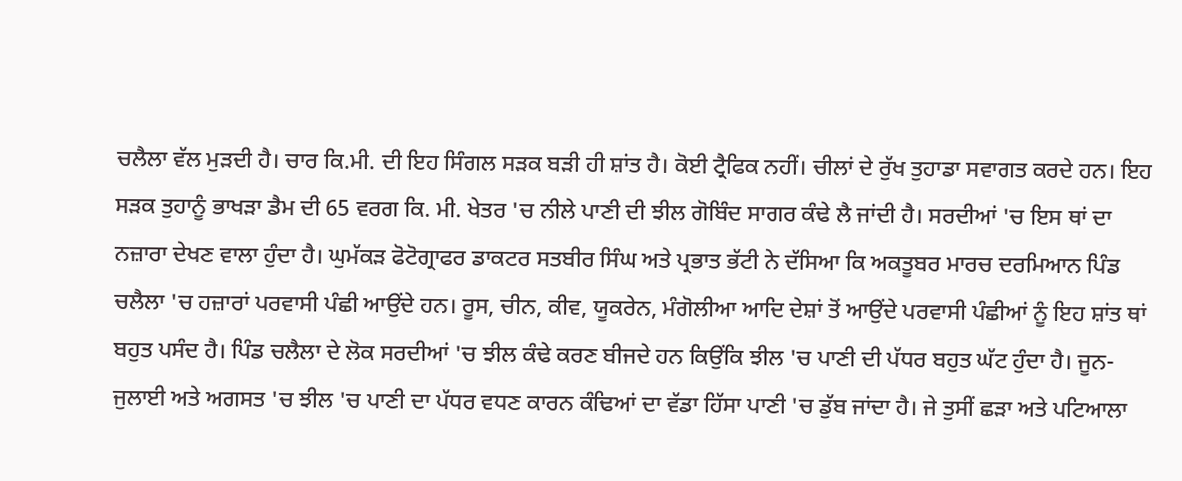ਚਲੈਲਾ ਵੱਲ ਮੁੜਦੀ ਹੈ। ਚਾਰ ਕਿ.ਮੀ. ਦੀ ਇਹ ਸਿੰਗਲ ਸੜਕ ਬੜੀ ਹੀ ਸ਼ਾਂਤ ਹੈ। ਕੋਈ ਟ੍ਰੈਫਿਕ ਨਹੀਂ। ਚੀਲਾਂ ਦੇ ਰੁੱਖ ਤੁਹਾਡਾ ਸਵਾਗਤ ਕਰਦੇ ਹਨ। ਇਹ ਸੜਕ ਤੁਹਾਨੂੰ ਭਾਖੜਾ ਡੈਮ ਦੀ 65 ਵਰਗ ਕਿ. ਮੀ. ਖੇਤਰ 'ਚ ਨੀਲੇ ਪਾਣੀ ਦੀ ਝੀਲ ਗੋਬਿੰਦ ਸਾਗਰ ਕੰਢੇ ਲੈ ਜਾਂਦੀ ਹੈ। ਸਰਦੀਆਂ 'ਚ ਇਸ ਥਾਂ ਦਾ ਨਜ਼ਾਰਾ ਦੇਖਣ ਵਾਲਾ ਹੁੰਦਾ ਹੈ। ਘੁਮੱਕੜ ਫੋਟੋਗ੍ਰਾਫਰ ਡਾਕਟਰ ਸਤਬੀਰ ਸਿੰਘ ਅਤੇ ਪ੍ਰਭਾਤ ਭੱਟੀ ਨੇ ਦੱਸਿਆ ਕਿ ਅਕਤੂਬਰ ਮਾਰਚ ਦਰਮਿਆਨ ਪਿੰਡ ਚਲੈਲਾ 'ਚ ਹਜ਼ਾਰਾਂ ਪਰਵਾਸੀ ਪੰਛੀ ਆਉਂਦੇ ਹਨ। ਰੂਸ, ਚੀਨ, ਕੀਵ, ਯੂਕਰੇਨ, ਮੰਗੋਲੀਆ ਆਦਿ ਦੇਸ਼ਾਂ ਤੋਂ ਆਉਂਦੇ ਪਰਵਾਸੀ ਪੰਛੀਆਂ ਨੂੰ ਇਹ ਸ਼ਾਂਤ ਥਾਂ ਬਹੁਤ ਪਸੰਦ ਹੈ। ਪਿੰਡ ਚਲੈਲਾ ਦੇ ਲੋਕ ਸਰਦੀਆਂ 'ਚ ਝੀਲ ਕੰਢੇ ਕਰਣ ਬੀਜਦੇ ਹਨ ਕਿਉਂਕਿ ਝੀਲ 'ਚ ਪਾਣੀ ਦੀ ਪੱਧਰ ਬਹੁਤ ਘੱਟ ਹੁੰਦਾ ਹੈ। ਜੂਨ-ਜੁਲਾਈ ਅਤੇ ਅਗਸਤ 'ਚ ਝੀਲ 'ਚ ਪਾਣੀ ਦਾ ਪੱਧਰ ਵਧਣ ਕਾਰਨ ਕੰਢਿਆਂ ਦਾ ਵੱਡਾ ਹਿੱਸਾ ਪਾਣੀ 'ਚ ਡੁੱਬ ਜਾਂਦਾ ਹੈ। ਜੇ ਤੁਸੀਂ ਛੜਾ ਅਤੇ ਪਟਿਆਲਾ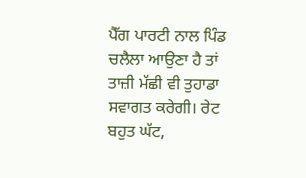ਪੈੱਗ ਪਾਰਟੀ ਨਾਲ ਪਿੰਡ ਚਲੈਲਾ ਆਉਣਾ ਹੈ ਤਾਂ ਤਾਜ਼ੀ ਮੱਛੀ ਵੀ ਤੁਹਾਡਾ ਸਵਾਗਤ ਕਰੇਗੀ। ਰੇਟ ਬਹੁਤ ਘੱਟ,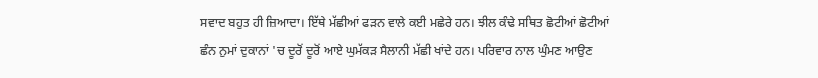ਸਵਾਦ ਬਹੁਤ ਹੀ ਜ਼ਿਆਦਾ। ਇੱਥੇ ਮੱਛੀਆਂ ਫੜਨ ਵਾਲੇ ਕਈ ਮਛੇਰੇ ਹਨ। ਝੀਲ ਕੰਢੇ ਸਥਿਤ ਛੋਟੀਆਂ ਛੋਟੀਆਂ ਛੰਨ ਨੁਮਾਂ ਦੁਕਾਨਾਂ 'ਚ ਦੂਰੋਂ ਦੂਰੋਂ ਆਏ ਘੁਮੱਕੜ ਸੈਲਾਨੀ ਮੱਛੀ ਖਾਂਦੇ ਹਨ। ਪਰਿਵਾਰ ਨਾਲ ਘੁੰਮਣ ਆਉਣ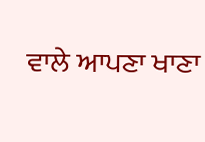ਵਾਲੇ ਆਪਣਾ ਖਾਣਾ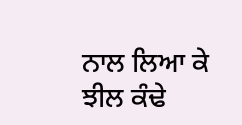ਨਾਲ ਲਿਆ ਕੇ ਝੀਲ ਕੰਢੇ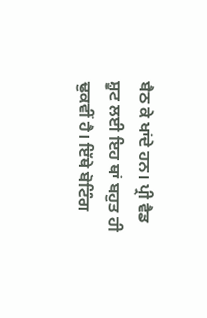ਬੈਠ ਕੇ ਖਾਂਦੇ ਹਨ। ਪ੍ਰੀ ਵੈਡ ਸ਼ੂਟ ਲਈ ਇਹ ਥਾਂ ਬਹੁਤ ਹੀ ਢੁਕਵੀਂ ਹੈ। ਇੱਥੇ ਬੋਟਿੰਗ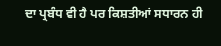ਦਾ ਪ੍ਰਬੰਧ ਵੀ ਹੈ ਪਰ ਕਿਸ਼ਤੀਆਂ ਸਧਾਰਨ ਹੀ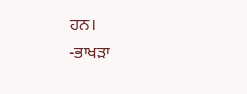ਹਨ।
-ਭਾਖੜਾ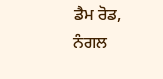ਡੈਮ ਰੋਡ, ਨੰਗਲ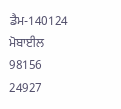ਡੈਮ-140124
ਮੋਬਾਈਲ 98156 24927